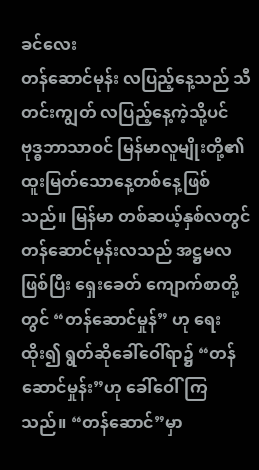ခင်လေး
တန်ဆောင်မုန်း လပြည့်နေ့သည် သီတင်းကျွတ် လပြည့်နေ့ကဲ့သို့ပင် ဗုဒ္ဓဘာသာဝင် မြန်မာလူမျိုးတို့၏ ထူးမြတ်သောနေ့တစ်နေ့ဖြစ်သည်။ မြန်မာ တစ်ဆယ့်နှစ်လတွင် တန်ဆောင်မုန်းလသည် အဋ္ဌမလဖြစ်ပြီး ရှေးခေတ် ကျောက်စာတို့တွင် “တန်ဆောင်မှုန်” ဟု ရေးထိုး၍ ရွတ်ဆိုခေါ်ဝေါ်ရာ၌ “တန်ဆောင်မှုန်း”ဟု ခေါ်ဝေါ်ကြသည်။ “တန်ဆောင်”မှာ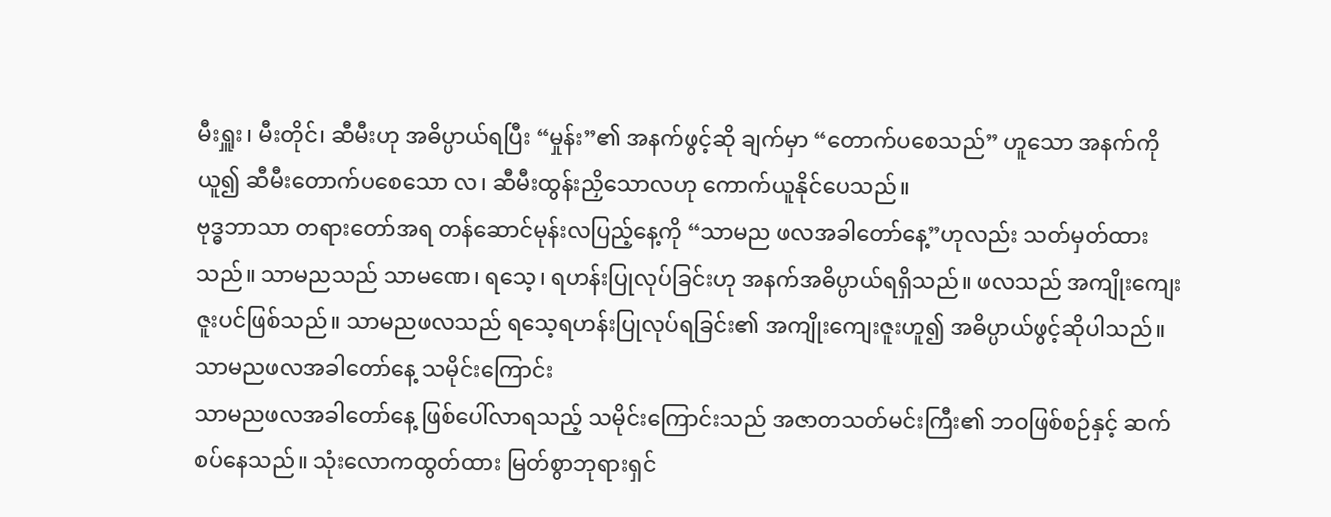မီးရှူး၊ မီးတိုင်၊ ဆီမီးဟု အဓိပ္ပာယ်ရပြီး “မှုန်း”၏ အနက်ဖွင့်ဆို ချက်မှာ “တောက်ပစေသည်” ဟူသော အနက်ကိုယူ၍ ဆီမီးတောက်ပစေသော လ၊ ဆီမီးထွန်းညှိသောလဟု ကောက်ယူနိုင်ပေသည်။
ဗုဒ္ဓဘာသာ တရားတော်အရ တန်ဆောင်မုန်းလပြည့်နေ့ကို “သာမည ဖလအခါတော်နေ့”ဟုလည်း သတ်မှတ်ထားသည်။ သာမညသည် သာမဏေ၊ ရသေ့၊ ရဟန်းပြုလုပ်ခြင်းဟု အနက်အဓိပ္ပာယ်ရရှိသည်။ ဖလသည် အကျိုးကျေးဇူးပင်ဖြစ်သည်။ သာမညဖလသည် ရသေ့ရဟန်းပြုလုပ်ရခြင်း၏ အကျိုးကျေးဇူးဟူ၍ အဓိပ္ပာယ်ဖွင့်ဆိုပါသည်။
သာမညဖလအခါတော်နေ့ သမိုင်းကြောင်း
သာမညဖလအခါတော်နေ့ ဖြစ်ပေါ်လာရသည့် သမိုင်းကြောင်းသည် အဇာတသတ်မင်းကြီး၏ ဘဝဖြစ်စဉ်နှင့် ဆက်စပ်နေသည်။ သုံးလောကထွတ်ထား မြတ်စွာဘုရားရှင်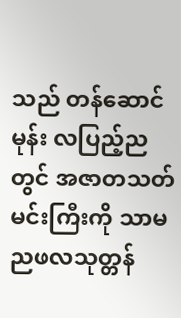သည် တန်ဆောင်မုန်း လပြည့်ညတွင် အဇာတသတ်မင်းကြီးကို သာမညဖလသုတ္တန်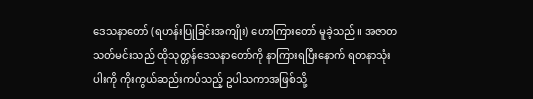ဒေသနာတော် (ရဟန်းပြုခြင်းအကျိုး) ဟောကြားတော် မူခဲ့သည်။ အဇာတသတ်မင်းသည် ထိုသုတ္တန်ဒေသနာတော်ကို နာကြားရပြီးနောက် ရတနာသုံးပါးကို ကိုးကွယ်ဆည်းကပ်သည့် ဥပါသကာအဖြစ်သို့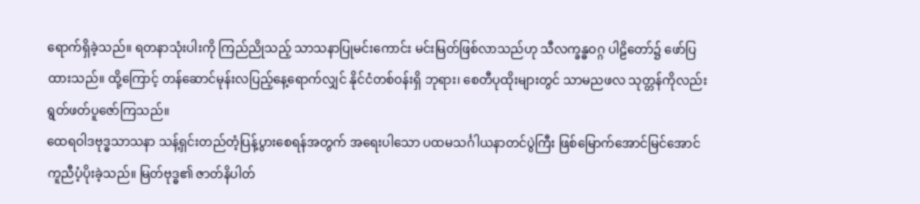ရောက်ရှိခဲ့သည်။ ရတနာသုံးပါးကို ကြည်ညိုသည့် သာသနာပြုမင်းကောင်း မင်းမြတ်ဖြစ်လာသည်ဟု သီလက္ခန္ဓဝဂ္ဂ ပါဠိတော်၌ ဖော်ပြထားသည်။ ထို့ကြောင့် တန်ဆောင်မုန်းလပြည့်နေ့ရောက်လျှင် နိုင်ငံတစ်ဝန်းရှိ ဘုရား၊ စေတီပုထိုးများတွင် သာမညဖလ သုတ္တန်ကိုလည်း ရွတ်ဖတ်ပူဇော်ကြသည်။
ထေရဝါဒဗုဒ္ဓသာသနာ သန့်ရှင်းတည်တံ့ပြန့်ပွားစေရန်အတွက် အရေးပါသော ပထမသင်္ဂါယနာတင်ပွဲကြီး ဖြစ်မြောက်အောင်မြင်အောင် ကူညီပံ့ပိုးခဲ့သည်။ မြတ်ဗုဒ္ဓ၏ ဇာတ်နိပါတ်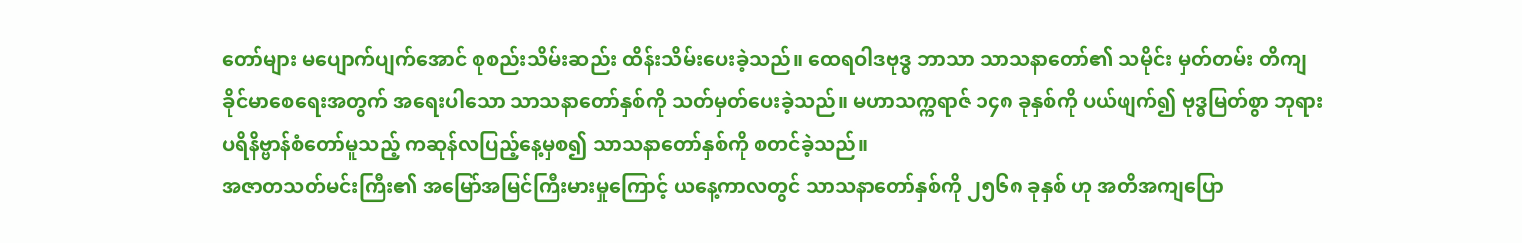တော်များ မပျောက်ပျက်အောင် စုစည်းသိမ်းဆည်း ထိန်းသိမ်းပေးခဲ့သည်။ ထေရဝါဒဗုဒ္ဓ ဘာသာ သာသနာတော်၏ သမိုင်း မှတ်တမ်း တိကျခိုင်မာစေရေးအတွက် အရေးပါသော သာသနာတော်နှစ်ကို သတ်မှတ်ပေးခဲ့သည်။ မဟာသက္ကရာဇ် ၁၄၈ ခုနှစ်ကို ပယ်ဖျက်၍ ဗုဒ္ဓမြတ်စွာ ဘုရားပရိနိဗ္ဗာန်စံတော်မူသည့် ကဆုန်လပြည့်နေ့မှစ၍ သာသနာတော်နှစ်ကို စတင်ခဲ့သည်။
အဇာတသတ်မင်းကြီး၏ အမြော်အမြင်ကြီးမားမှုကြောင့် ယနေ့ကာလတွင် သာသနာတော်နှစ်ကို ၂၅၆၈ ခုနှစ် ဟု အတိအကျပြော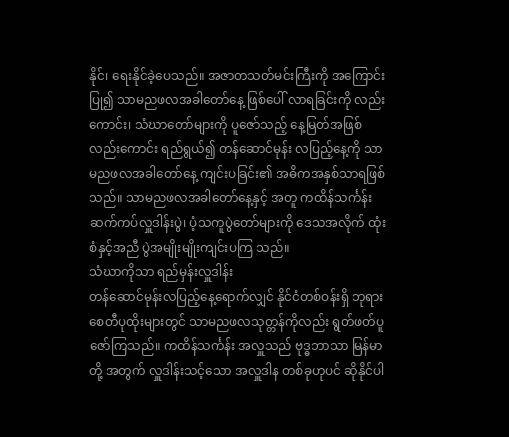နိုင်၊ ရေးနိုင်ခဲ့ပေသည်။ အဇာတသတ်မင်းကြီးကို အကြောင်းပြု၍ သာမညဖလအခါတော်နေ့ ဖြစ်ပေါ် လာရခြင်းကို လည်းကောင်း၊ သံဃာတော်များကို ပူဇော်သည့် နေ့မြတ်အဖြစ် လည်းကောင်း ရည်ရွယ်၍ တန်ဆောင်မုန်း လပြည့်နေ့ကို သာမညဖလအခါတော်နေ့ ကျင်းပခြင်း၏ အဓိကအနှစ်သာရဖြစ်သည်။ သာမညဖလအခါတော်နေ့နှင့် အတူ ကထိန်သင်္ကန်းဆက်ကပ်လှူဒါန်းပွဲ၊ ပံ့သကူပွဲတော်များကို ဒေသအလိုက် ထုံးစံနှင့်အညီ ပွဲအမျိုးမျိုးကျင်းပကြ သည်။
သံဃာကိုသာ ရည်မှန်းလှူဒါန်း
တန်ဆောင်မုန်းလပြည့်နေ့ရောက်လျှင် နိုင်ငံတစ်ဝန်းရှိ ဘုရားစေတီပုထိုးများတွင် သာမညဖလသုတ္တန်ကိုလည်း ရွတ်ဖတ်ပူဇော်ကြသည်။ ကထိန်သင်္ကန်း အလှူသည် ဗုဒ္ဓဘာသာ မြန်မာတို့ အတွက် လှူဒါန်းသင့်သော အလှူဒါန တစ်ခုဟုပင် ဆိုနိုင်ပါ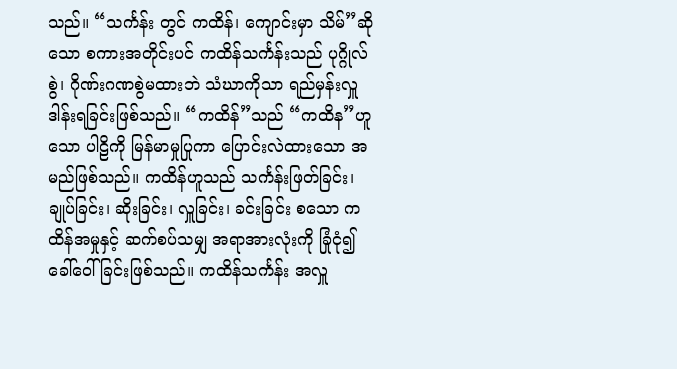သည်။ “သင်္ကန်း တွင် ကထိန်၊ ကျောင်းမှာ သိမ်”ဆိုသော စကားအတိုင်းပင် ကထိန်သင်္ကန်းသည် ပုဂ္ဂိုလ်စွဲ၊ ဂိုဏ်းဂဏစွဲမထားဘဲ သံဃာကိုသာ ရည်မှန်းလှူဒါန်းရခြင်းဖြစ်သည်။ “ကထိန်”သည် “ကထိန”ဟူသော ပါဠိကို မြန်မာမှုပြုကာ ပြောင်းလဲထားသော အမည်ဖြစ်သည်။ ကထိန်ဟူသည် သင်္ကန်းဖြတ်ခြင်း၊ ချုပ်ခြင်း၊ ဆိုးခြင်း၊ လှူခြင်း၊ ခင်းခြင်း စသော ကထိန်အမှုနှင့် ဆက်စပ်သမျှ အရာအားလုံးကို ခြုံငုံ၍ ခေါ်ဝေါ်ခြင်းဖြစ်သည်။ ကထိန်သင်္ကန်း အလှူ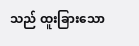သည် ထူးခြားသော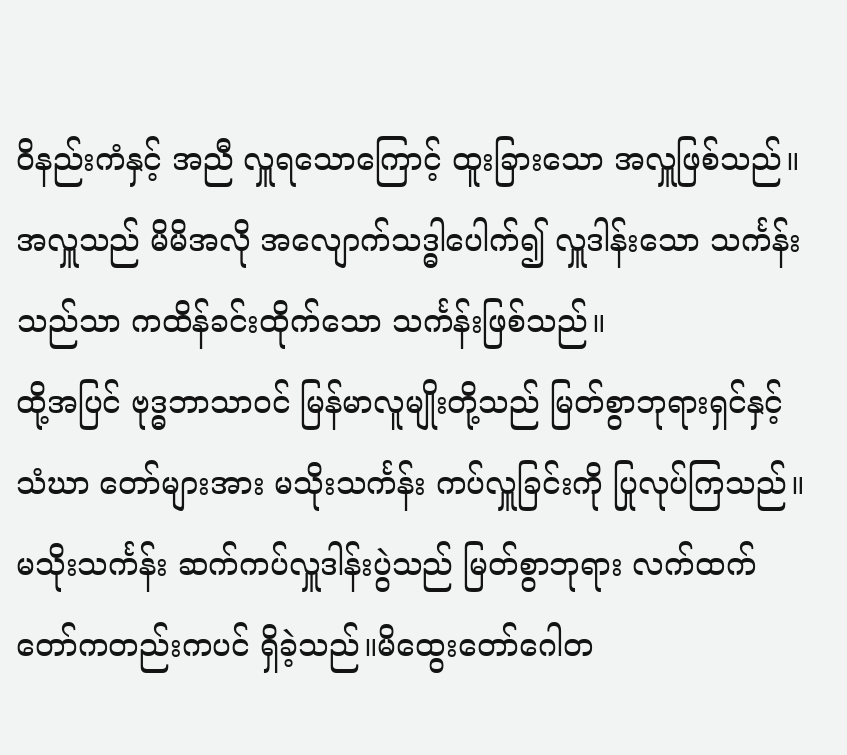ဝိနည်းကံနှင့် အညီ လှူရသောကြောင့် ထူးခြားသော အလှူဖြစ်သည်။ အလှူသည် မိမိအလို အလျောက်သဒ္ဓါပေါက်၍ လှူဒါန်းသော သင်္ကန်းသည်သာ ကထိန်ခင်းထိုက်သော သင်္ကန်းဖြစ်သည်။
ထို့အပြင် ဗုဒ္ဓဘာသာဝင် မြန်မာလူမျိုးတို့သည် မြတ်စွာဘုရားရှင်နှင့် သံဃာ တော်များအား မသိုးသင်္ကန်း ကပ်လှူခြင်းကို ပြုလုပ်ကြသည်။ မသိုးသင်္ကန်း ဆက်ကပ်လှူဒါန်းပွဲသည် မြတ်စွာဘုရား လက်ထက်တော်ကတည်းကပင် ရှိခဲ့သည်။မိထွေးတော်ဂေါတ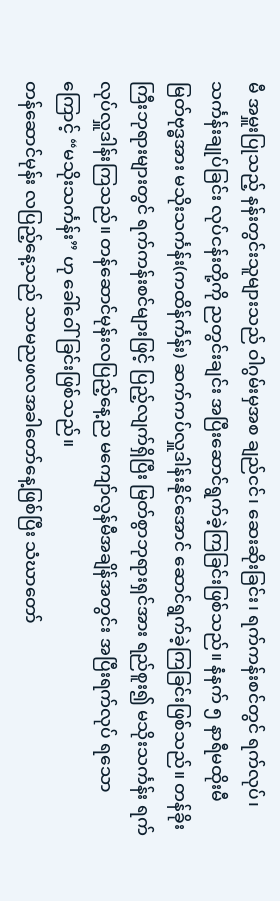မီ အမှူးပြုသည့် နန်းတွင်းသူများသည် ဝါဂွမ်းမှအစ ချည်ငင်၊ ဆေးဆိုးခြင်း၊ ရက်ကန်းစင်တွင် ရက်လုပ်၊ သင်္ကန်းချုပ်ခြင်း လုပ်ငန်းတို့ကို ညတွင်းချင်း အပြီးဆောင်ရွက်ခဲ့ကြခြင်းဖြစ်သည်။ နံနက် ၅ နာရီမထိုးမီ မြတ်ဗုဒ္ဓအား မသိုးသင်္ကန်း(ကထိန်င်္ကန်း) ဆက်ကပ်လှူဒါန်းနိုင်အောင် ဆောင်ရွက်ခဲ့ကြခြင်းဖြစ်သည်။ တန်ခိုးကြီးဘုရားများတွင် ရက်ကန်းစင်များဖြင့် ပြည့်လျက်ရှိပြီး မြတ်စွာဘုရားရှင်အား ရည်စူး၍ မသိုးသင်္ကန်း ရက်လုပ်လှူဒါန်းကြသည်။ တန်ဆောင်မုန်းလပြည့်နေ့ည မကျော်လွန်မီအချိန်အတွင်း အပြီးရက်လုပ် ရသောကြောင့် “မသိုးသင်္ကန်း” ဟု ခေါ်ဝေါ်ခြင်းဖြစ်သည်။
တန်ဆောင်မုန်း လပြည့်နေ့သည် သာမညဖလအခါတော်နေ့ဖြစ်ပြီး သံဃာတော်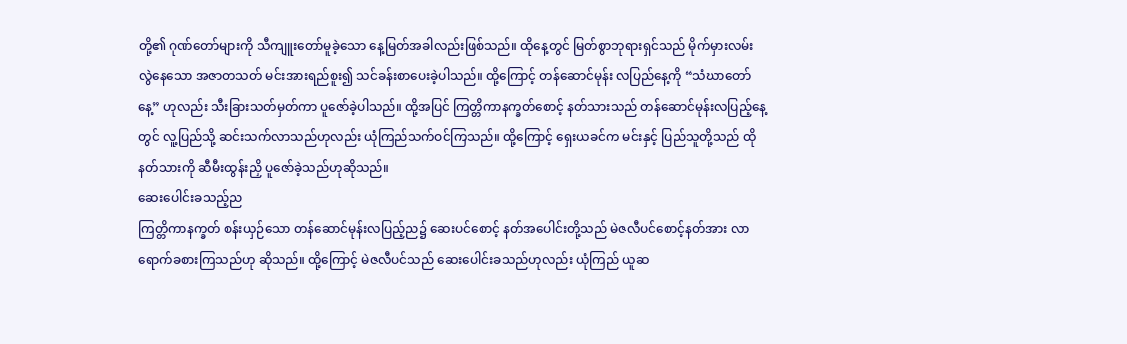တို့၏ ဂုဏ်တော်များကို သီကျူးတော်မူခဲ့သော နေ့မြတ်အခါလည်းဖြစ်သည်။ ထိုနေ့တွင် မြတ်စွာဘုရားရှင်သည် မိုက်မှားလမ်းလွဲနေသော အဇာတသတ် မင်းအားရည်စူး၍ သင်ခန်းစာပေးခဲ့ပါသည်။ ထို့ကြောင့် တန်ဆောင်မုန်း လပြည်နေ့ကို “သံဃာတော်နေ့” ဟုလည်း သီးခြားသတ်မှတ်ကာ ပူဇော်ခဲ့ပါသည်။ ထို့အပြင် ကြတ္တိကာနက္ခတ်စောင့် နတ်သားသည် တန်ဆောင်မုန်းလပြည့်နေ့တွင် လူ့ပြည်သို့ ဆင်းသက်လာသည်ဟုလည်း ယုံကြည်သက်ဝင်ကြသည်။ ထို့ကြောင့် ရှေးယခင်က မင်းနှင့် ပြည်သူတို့သည် ထိုနတ်သားကို ဆီမီးထွန်းညှိ ပူဇော်ခဲ့သည်ဟုဆိုသည်။
ဆေးပေါင်းခသည့်ည
ကြတ္တိကာနက္ခတ် စန်းယှဉ်သော တန်ဆောင်မုန်းလပြည့်ည၌ ဆေးပင်စောင့် နတ်အပေါင်းတို့သည် မဲဇလီပင်စောင့်နတ်အား လာရောက်ခစားကြသည်ဟု ဆိုသည်။ ထို့ကြောင့် မဲဇလီပင်သည် ဆေးပေါင်းခသည်ဟုလည်း ယုံကြည် ယူဆ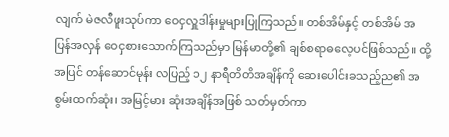လျက် မဲဇလီဖူးသုပ်ကာ ဝေငှလှူဒါန်းမှုများပြုကြသည်။ တစ်အိမ်နှင့် တစ်အိမ် အပြန်အလှန် ဝေငှစားသောက်ကြသည်မှာ မြန်မာတို့၏ ချစ်စရာဓလေ့ပင်ဖြစ်သည်။ ထို့အပြင် တန်ဆောင်မုန်း လပြည့် ၁၂ နာရီတိတိအချိန်ကို ဆေးပေါင်းခသည့်ည၏ အစွမ်းထက်ဆုံး၊ အမြင့်မား ဆုံးအချိန်အဖြစ် သတ်မှတ်ကာ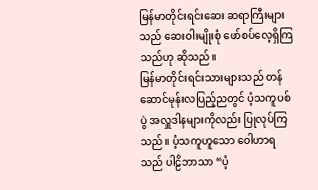မြန်မာတိုင်းရင်းဆေး ဆရာကြီးများသည် ဆေးဝါးမျိုးစုံ ဖော်စပ်လေ့ရှိကြသည်ဟု ဆိုသည်။
မြန်မာတိုင်းရင်းသားများသည် တန်ဆောင်မုန်းလပြည့်ညတွင် ပံ့သကူပစ်ပွဲ အလှူဒါနများကိုလည်း ပြုလုပ်ကြသည်။ ပံ့သကူဟူသော ဝေါဟာရသည် ပါဠိဘာသာ “ပံ့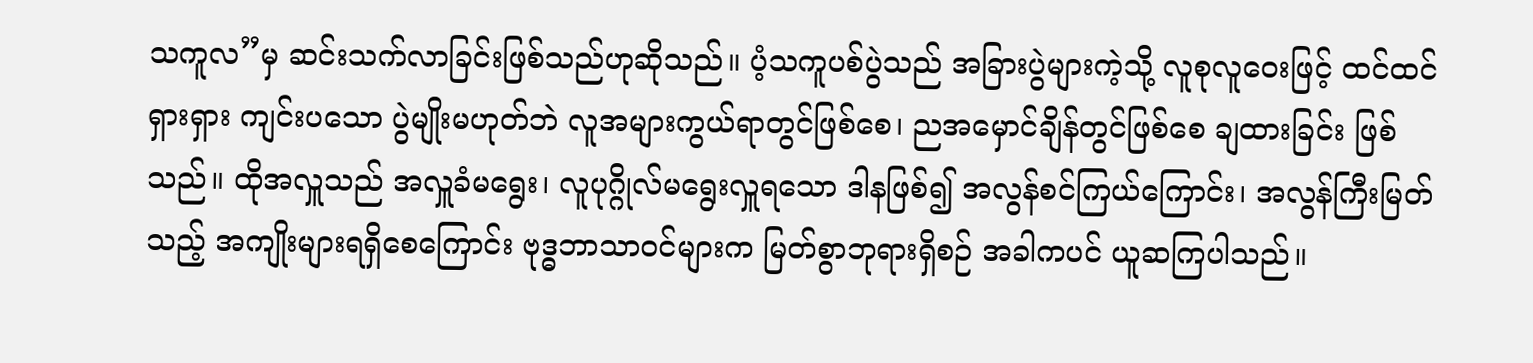သကူလ”မှ ဆင်းသက်လာခြင်းဖြစ်သည်ဟုဆိုသည်။ ပံ့သကူပစ်ပွဲသည် အခြားပွဲများကဲ့သို့ လူစုလူဝေးဖြင့် ထင်ထင်ရှားရှား ကျင်းပသော ပွဲမျိုးမဟုတ်ဘဲ လူအများကွယ်ရာတွင်ဖြစ်စေ၊ ညအမှောင်ချိန်တွင်ဖြစ်စေ ချထားခြင်း ဖြစ်သည်။ ထိုအလှူသည် အလှူခံမရွေး၊ လူပုဂ္ဂိုလ်မရွေးလှူရသော ဒါနဖြစ်၍ အလွန်စင်ကြယ်ကြောင်း၊ အလွန်ကြီးမြတ်သည့် အကျိုးများရရှိစေကြောင်း ဗုဒ္ဓဘာသာဝင်များက မြတ်စွာဘုရားရှိစဉ် အခါကပင် ယူဆကြပါသည်။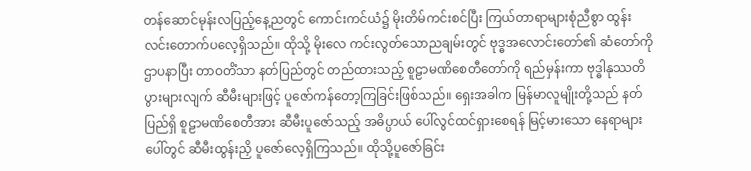တန်ဆောင်မုန်းလပြည့်နေ့ညတွင် ကောင်းကင်ယံ၌ မိုးတိမ်ကင်းစင်ပြီး ကြယ်တာရာများစုံညီစွာ ထွန်းလင်းတောက်ပလေ့ရှိသည်။ ထိုသို့ မိုးလေ ကင်းလွတ်သောညချမ်းတွင် ဗုဒ္ဓအလောင်းတော်၏ ဆံတော်ကိုဌာပနာပြီး တာဝတိံသာ နတ်ပြည်တွင် တည်ထားသည့် စူဠာမဏိစေတီတော်ကို ရည်မှန်းကာ ဗုဒ္ဓါနုဿတိ ပွားများလျက် ဆီမီးများဖြင့် ပူဇော်ကန်တော့ကြခြင်းဖြစ်သည်။ ရှေးအခါက မြန်မာလူမျိုးတို့သည် နတ်ပြည်ရှိ စူဠာမဏိစေတီအား ဆီမီးပူဇော်သည့် အဓိပ္ပာယ် ပေါ်လွင်ထင်ရှားစေရန် မြင့်မားသော နေရာများပေါ်တွင် ဆီမီးထွန်းညှိ ပူဇော်လေ့ရှိကြသည်။ ထိုသို့ပူဇော်ခြင်း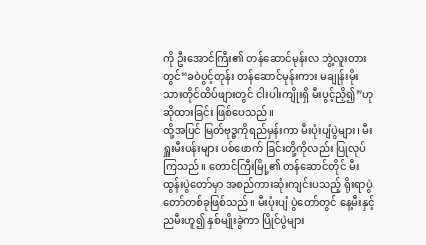ကို ဦးအောင်ကြီး၏ တန်ဆောင်မုန်းလ ဘွဲ့လူးတားတွင်“ခဝဲပွင့်တုန်း တန်ဆောင်မုန်းကား မချုန်းမိုးသားတိုင်ထိပ်ဖျားတွင် ငါးပါးကျိုးရှိ မီးပွင့်ညှိ၍”ဟု ဆိုထားခြင်း ဖြစ်ပေသည်။
ထို့အပြင် မြတ်ဗုဒ္ဓကိုရည်မှန်းကာ မီးပုံးပျံပွဲများ၊ မီးရှူးမီးပန်းများ ပစ်ဖောက် ခြင်းတို့ကိုလည်း ပြုလုပ်ကြသည်။ တောင်ကြီးမြို့၏ တန်ဆောင်တိုင် မီးထွန်းပွဲတော်မှာ အစည်ကားဆုံးကျင်းပသည့် ရိုးရာပွဲတော်တစ်ခုဖြစ်သည်။ မီးပုံးပျံ ပွဲတော်တွင် နေ့မီးနှင့် ညမီးဟူ၍ နှစ်မျိုးခွဲကာ ပြိုင်ပွဲများ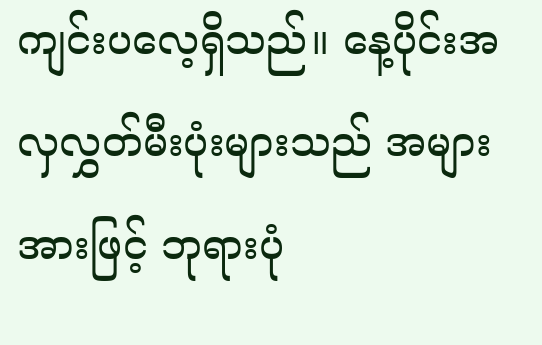ကျင်းပလေ့ရှိသည်။ နေ့ပိုင်းအလှလွှတ်မီးပုံးများသည် အများအားဖြင့် ဘုရားပုံ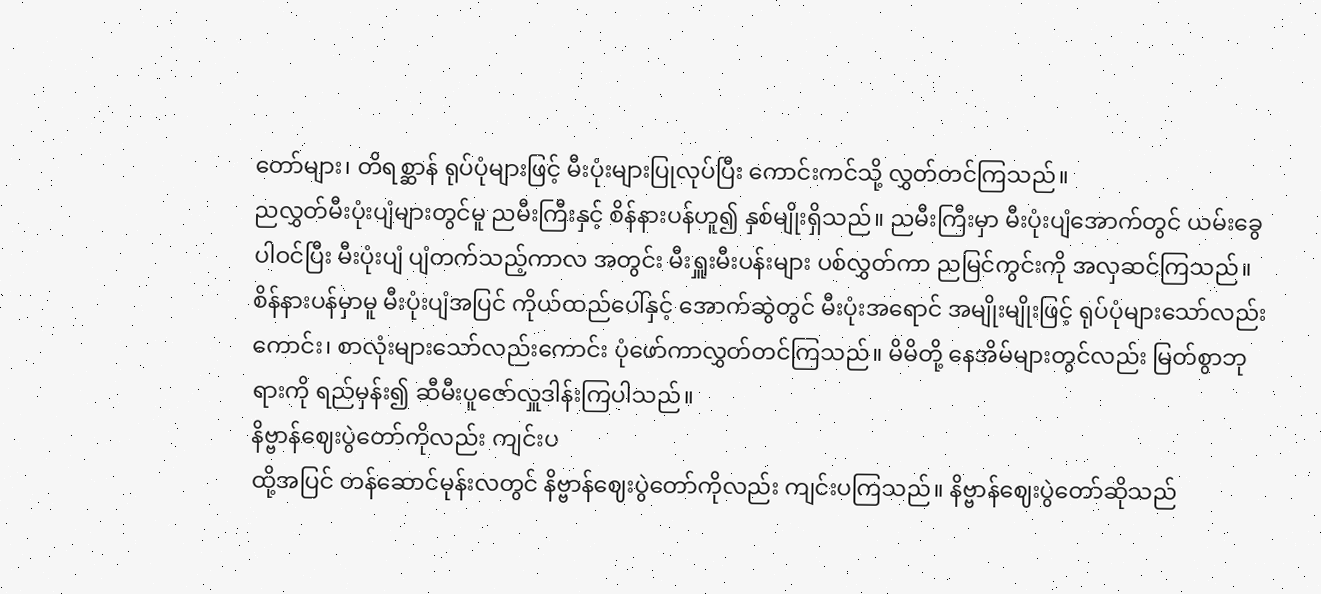တော်များ၊ တိရစ္ဆာန် ရုပ်ပုံများဖြင့် မီးပုံးများပြုလုပ်ပြီး ကောင်းကင်သို့ လွှတ်တင်ကြသည်။
ညလွှတ်မီးပုံးပျံများတွင်မူ ညမီးကြီးနှင့် စိန်နားပန်ဟူ၍ နှစ်မျိုးရှိသည်။ ညမီးကြီးမှာ မီးပုံးပျံအောက်တွင် ယမ်းခွေပါဝင်ပြီး မီးပုံးပျံ ပျံတက်သည့်ကာလ အတွင်း မီးရှူးမီးပန်းများ ပစ်လွှတ်ကာ ညမြင်ကွင်းကို အလှဆင်ကြသည်။ စိန်နားပန်မှာမူ မီးပုံးပျံအပြင် ကိုယ်ထည်ပေါ်နှင့် အောက်ဆွဲတွင် မီးပုံးအရောင် အမျိုးမျိုးဖြင့် ရုပ်ပုံများသော်လည်းကောင်း၊ စာလုံးများသော်လည်းကောင်း ပုံဖော်ကာလွှတ်တင်ကြသည်။ မိမိတို့ နေအိမ်များတွင်လည်း မြတ်စွာဘုရားကို ရည်မှန်း၍ ဆီမီးပူဇော်လှူဒါန်းကြပါသည်။
နိဗ္ဗာန်ဈေးပွဲတော်ကိုလည်း ကျင်းပ
ထို့အပြင် တန်ဆောင်မုန်းလတွင် နိဗ္ဗာန်ဈေးပွဲတော်ကိုလည်း ကျင်းပကြသည်။ နိဗ္ဗာန်ဈေးပွဲတော်ဆိုသည်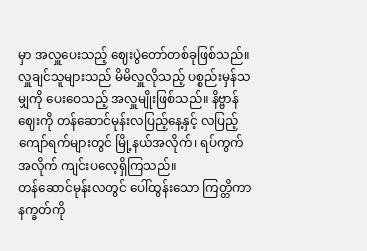မှာ အလှူပေးသည့် ဈေးပွဲတော်တစ်ခုဖြစ်သည်။ လှူချင်သူများသည် မိမိလှူလိုသည့် ပစ္စည်းမှန်သမျှကို ပေးဝေသည့် အလှူမျိုးဖြစ်သည်။ နိဗ္ဗာန်ဈေးကို တန်ဆောင်မုန်းလပြည့်နေ့နှင့် လပြည့်ကျော်ရက်များတွင် မြို့နယ်အလိုက်၊ ရပ်ကွက်အလိုက် ကျင်းပလေ့ရှိကြသည်။
တန်ဆောင်မုန်းလတွင် ပေါ်ထွန်းသော ကြတ္တိကာနက္ခတ်ကို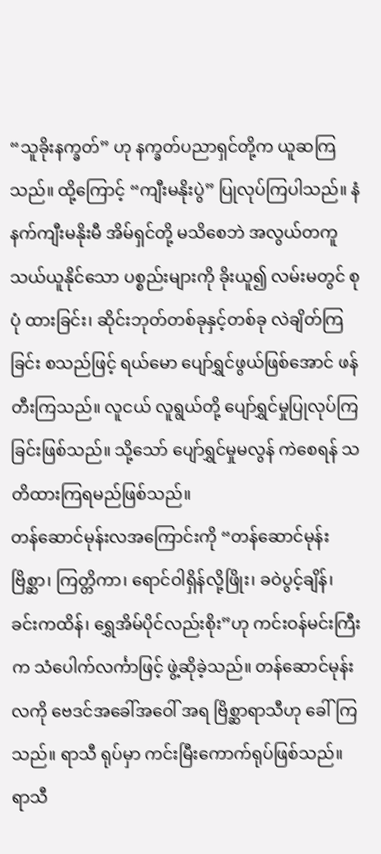“သူခိုးနက္ခတ်” ဟု နက္ခတ်ပညာရှင်တို့က ယူဆကြသည်။ ထို့ကြောင့် “ကျီးမနိုးပွဲ” ပြုလုပ်ကြပါသည်။ နံနက်ကျီးမနိုးမီ အိမ်ရှင်တို့ မသိစေဘဲ အလွယ်တကူသယ်ယူနိုင်သော ပစ္စည်းများကို ခိုးယူ၍ လမ်းမတွင် စုပုံ ထားခြင်း၊ ဆိုင်းဘုတ်တစ်ခုနှင့်တစ်ခု လဲချိတ်ကြခြင်း စသည်ဖြင့် ရယ်မော ပျော်ရွှင်ဖွယ်ဖြစ်အောင် ဖန်တီးကြသည်။ လူငယ် လူရွယ်တို့ ပျော်ရွှင်မှုပြုလုပ်ကြခြင်းဖြစ်သည်။ သို့သော် ပျော်ရွှင်မှုမလွန် ကဲစေရန် သတိထားကြရမည်ဖြစ်သည်။
တန်ဆောင်မုန်းလအကြောင်းကို “တန်ဆောင်မုန်းဗြိစ္ဆာ၊ ကြတ္တိကာ၊ ရောင်ဝါရှိန်လို့ဖြိုး၊ ခဝဲပွင့်ချိန်၊ ခင်းကထိန်၊ ရွှေအိမ်ပိုင်လည်းစိုး”ဟု ကင်းဝန်မင်းကြီး က သံပေါက်လင်္ကာဖြင့် ဖွဲ့ဆိုခဲ့သည်။ တန်ဆောင်မုန်းလကို ဗေဒင်အခေါ်အဝေါ် အရ ဗြိစ္ဆာရာသီဟု ခေါ်ကြသည်။ ရာသီ ရုပ်မှာ ကင်းမြီးကောက်ရုပ်ဖြစ်သည်။ ရာသီ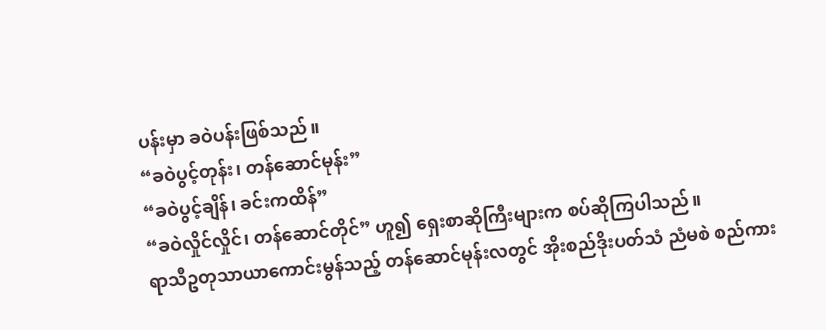ပန်းမှာ ခဝဲပန်းဖြစ်သည်။
“ခဝဲပွင့်တုန်း၊ တန်ဆောင်မုန်း”
“ခဝဲပွင့်ချိန်၊ ခင်းကထိန်”
“ခဝဲလှိုင်လှိုင်၊ တန်ဆောင်တိုင်” ဟူ၍ ရှေးစာဆိုကြီးများက စပ်ဆိုကြပါသည်။
ရာသီဥတုသာယာကောင်းမွန်သည့် တန်ဆောင်မုန်းလတွင် အိုးစည်ဒိုးပတ်သံ ညံမစဲ စည်ကား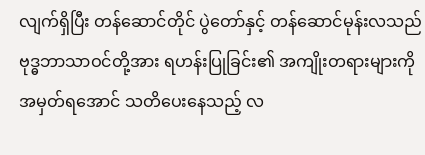လျက်ရှိပြီး တန်ဆောင်တိုင် ပွဲတော်နှင့် တန်ဆောင်မုန်းလသည် ဗုဒ္ဓဘာသာဝင်တို့အား ရဟန်းပြုခြင်း၏ အကျိုးတရားများကို အမှတ်ရအောင် သတိပေးနေသည့် လ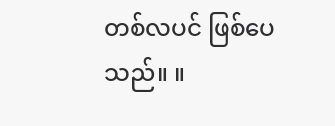တစ်လပင် ဖြစ်ပေသည်။ ။